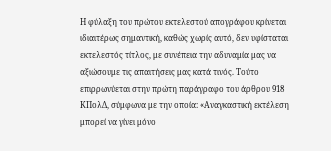Η φύλαξη του πρώτου εκτελεστού απογράφου κρίνεται ιδιαιτέρως σημαντική, καθώς χωρίς αυτό, δεν υφίσταται εκτελεστός τίτλος, με συνέπεια την αδυναμία μας να αξιώσουμε τις απαιτήσεις μας κατά τινός. Τούτο επιρρωνύεται στην πρώτη παράγραφο του άρθρου 918 ΚΠολΔ, σύμφωνα με την οποία: «Αναγκαστική εκτέλεση μπορεί να γίνει μόνο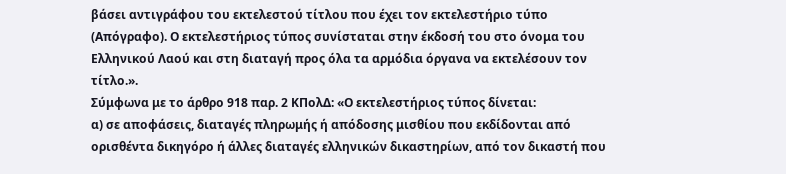βάσει αντιγράφου του εκτελεστού τίτλου που έχει τον εκτελεστήριο τύπο (Απόγραφο). Ο εκτελεστήριος τύπος συνίσταται στην έκδοσή του στο όνομα του Ελληνικού Λαού και στη διαταγή προς όλα τα αρμόδια όργανα να εκτελέσουν τον τίτλο.».
Σύμφωνα με το άρθρο 918 παρ. 2 ΚΠολΔ: «Ο εκτελεστήριος τύπος δίνεται:
α) σε αποφάσεις, διαταγές πληρωμής ή απόδοσης μισθίου που εκδίδονται από ορισθέντα δικηγόρο ή άλλες διαταγές ελληνικών δικαστηρίων, από τον δικαστή που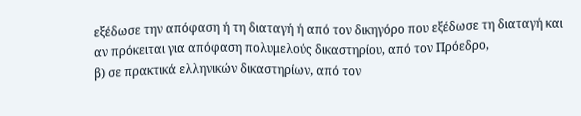εξέδωσε την απόφαση ή τη διαταγή ή από τον δικηγόρο που εξέδωσε τη διαταγή και αν πρόκειται για απόφαση πολυμελούς δικαστηρίου, από τον Πρόεδρο,
β) σε πρακτικά ελληνικών δικαστηρίων, από τον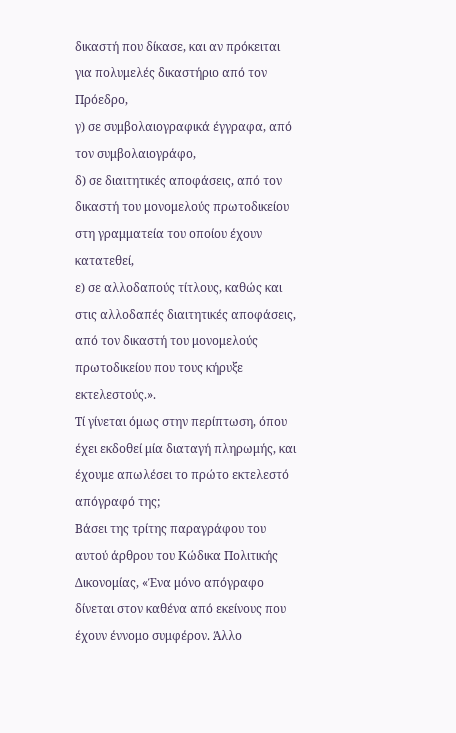δικαστή που δίκασε, και αν πρόκειται για πολυμελές δικαστήριο από τον Πρόεδρο,
γ) σε συμβολαιογραφικά έγγραφα, από τον συμβολαιογράφο,
δ) σε διαιτητικές αποφάσεις, από τον δικαστή του μονομελούς πρωτοδικείου στη γραμματεία του οποίου έχουν κατατεθεί,
ε) σε αλλοδαπούς τίτλους, καθώς και στις αλλοδαπές διαιτητικές αποφάσεις, από τον δικαστή του μονομελούς πρωτοδικείου που τους κήρυξε εκτελεστούς.».
Τί γίνεται όμως στην περίπτωση, όπου έχει εκδοθεί μία διαταγή πληρωμής, και έχουμε απωλέσει το πρώτο εκτελεστό απόγραφό της;
Βάσει της τρίτης παραγράφου του αυτού άρθρου του Κώδικα Πολιτικής Δικονομίας, «Ένα μόνο απόγραφο δίνεται στον καθένα από εκείνους που έχουν έννομο συμφέρον. Άλλο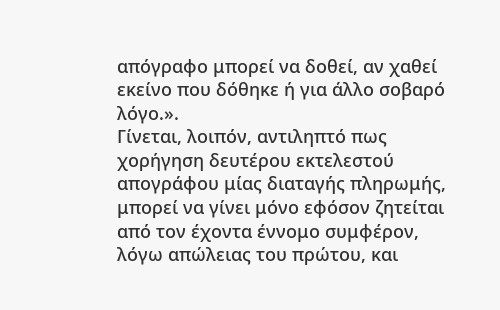απόγραφο μπορεί να δοθεί, αν χαθεί εκείνο που δόθηκε ή για άλλο σοβαρό λόγο.».
Γίνεται, λοιπόν, αντιληπτό πως χορήγηση δευτέρου εκτελεστού απογράφου μίας διαταγής πληρωμής, μπορεί να γίνει μόνο εφόσον ζητείται από τον έχοντα έννομο συμφέρον, λόγω απώλειας του πρώτου, και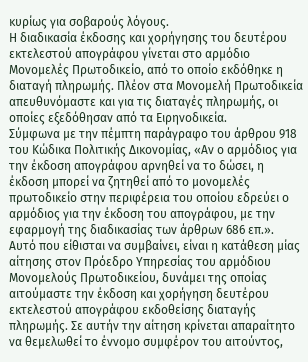κυρίως για σοβαρούς λόγους.
Η διαδικασία έκδοσης και χορήγησης του δευτέρου εκτελεστού απογράφου γίνεται στο αρμόδιο Μονομελές Πρωτοδικείο, από το οποίο εκδόθηκε η διαταγή πληρωμής. Πλέον στα Μονομελή Πρωτοδικεία απευθυνόμαστε και για τις διαταγές πληρωμής, οι οποίες εξεδόθησαν από τα Ειρηνοδικεία.
Σύμφωνα με την πέμπτη παράγραφο του άρθρου 918 του Κώδικα Πολιτικής Δικονομίας, «Αν ο αρμόδιος για την έκδοση απογράφου αρνηθεί να το δώσει, η έκδοση μπορεί να ζητηθεί από το μονομελές πρωτοδικείο στην περιφέρεια του οποίου εδρεύει ο αρμόδιος για την έκδοση του απογράφου, με την εφαρμογή της διαδικασίας των άρθρων 686 επ.».
Αυτό που είθισται να συμβαίνει, είναι η κατάθεση μίας αίτησης στον Πρόεδρο Υπηρεσίας του αρμόδιου Μονομελούς Πρωτοδικείου, δυνάμει της οποίας αιτούμαστε την έκδοση και χορήγηση δευτέρου εκτελεστού απογράφου εκδοθείσης διαταγής πληρωμής. Σε αυτήν την αίτηση κρίνεται απαραίτητο να θεμελωθεί το έννομο συμφέρον του αιτούντος,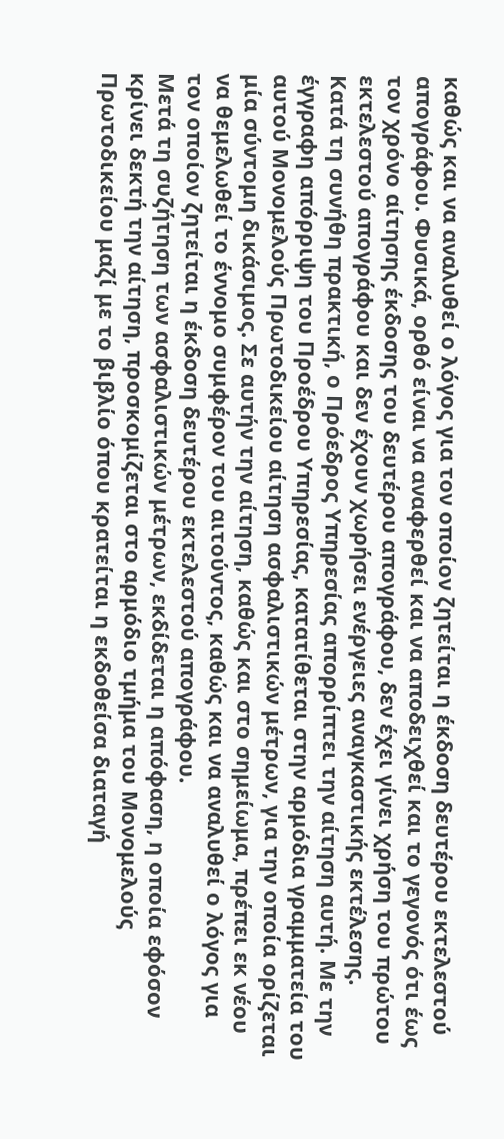καθώς και να αναλυθεί ο λόγος για τον οποίον ζητείται η έκδοση δευτέρου εκτελεστού απογράφου. Φυσικά, ορθό είναι να αναφερθεί και να αποδειχθεί και το γεγονός ότι έως τον χρόνο αίτησης έκδοσης του δευτέρου απογράφου, δεν έχει γίνει χρήση του πρώτου εκτελεστού απογράφου και δεν έχουν χωρήσει ενέργειες αναγκαστικής εκτέλεσης.
Κατά τη συνήθη πρακτική, ο Πρόεδρος Υπηρεσίας απορρίπτει την αίτηση αυτή. Με την έγγραφη απόρριψη του Προέδρου Υπηρεσίας, κατατίθεται στην αρμόδια γραμματεία του αυτού Μονομελούς Πρωτοδικείου αίτηση ασφαλιστικών μέτρων, για την οποία ορίζεται μία σύντομη δικάσιμος. Σε αυτήν την αίτηση, καθώς και στο σημείωμα, πρέπει εκ νέου να θεμελωθεί το έννομο συμφέρον του αιτούντος, καθώς και να αναλυθεί ο λόγος για τον οποίον ζητείται η έκδοση δευτέρου εκτελεστού απογράφου.
Μετά τη συζήτηση των ασφαλιστικών μέτρων, εκδίδεται η απόφαση, η οποία εφόσον κρίνει δεκτή την αίτηση, προσκομίζεται στο αρμόδιο τμήμα του Μονομελούς Πρωτοδικείου μαζί με το βιβλίο όπου κρατείται η εκδοθείσα διαταγή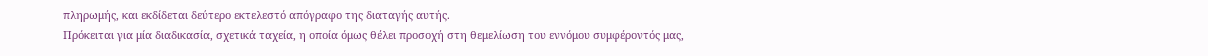πληρωμής, και εκδίδεται δεύτερο εκτελεστό απόγραφο της διαταγής αυτής.
Πρόκειται για μία διαδικασία, σχετικά ταχεία, η οποία όμως θέλει προσοχή στη θεμελίωση του εννόμου συμφέροντός μας,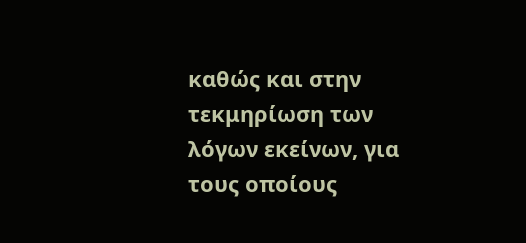καθώς και στην τεκμηρίωση των λόγων εκείνων, για τους οποίους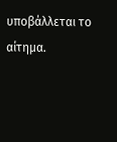υποβάλλεται το αίτημα.